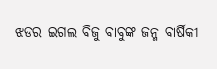ଝଡର ଇଗଲ ବିଜୁ ବାବୁଙ୍କ ଜନ୍ମ ବାର୍ଷିକୀ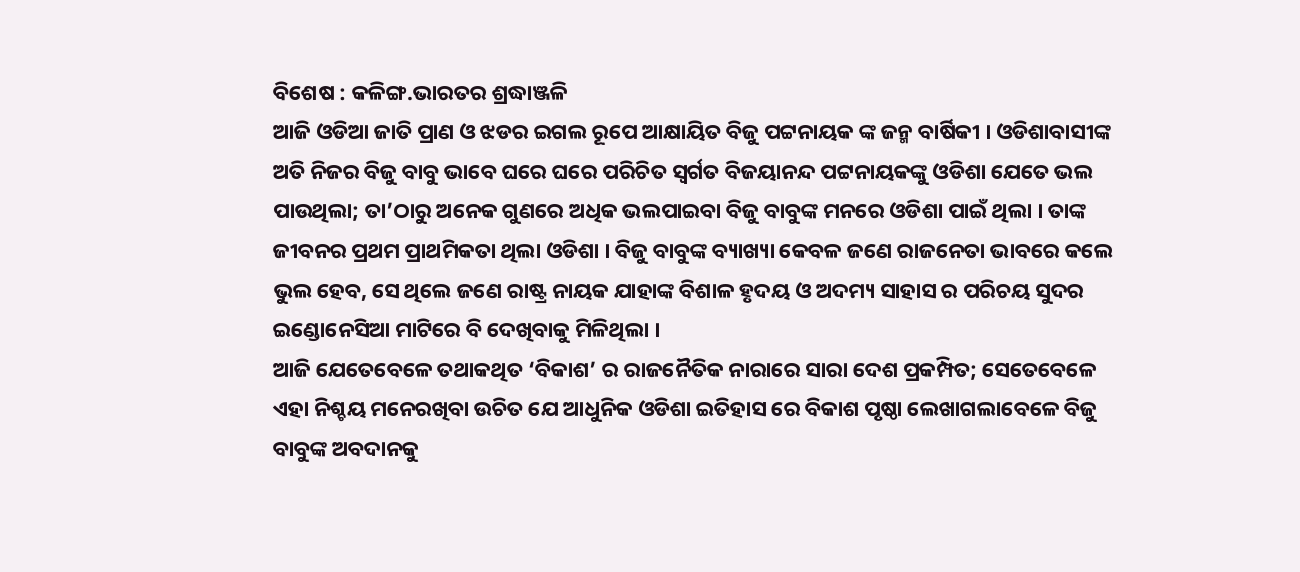ବିଶେଷ : କଳିଙ୍ଗ.ଭାରତର ଶ୍ରଦ୍ଧାଞ୍ଜଳି
ଆଜି ଓଡିଆ ଜାତି ପ୍ରାଣ ଓ ଝଡର ଇଗଲ ରୂପେ ଆକ୍ଷାୟିତ ବିଜୁ ପଟ୍ଟନାୟକ ଙ୍କ ଜନ୍ମ ବାର୍ଷିକୀ । ଓଡିଶାବାସୀଙ୍କ ଅତି ନିଜର ବିଜୁ ବାବୁ ଭାବେ ଘରେ ଘରେ ପରିଚିତ ସ୍ଵର୍ଗତ ବିଜୟାନନ୍ଦ ପଟ୍ଟନାୟକଙ୍କୁ ଓଡିଶା ଯେତେ ଭଲ ପାଉଥିଲା; ତା’ଠାରୁ ଅନେକ ଗୁଣରେ ଅଧିକ ଭଲପାଇବା ବିଜୁ ବାବୁଙ୍କ ମନରେ ଓଡିଶା ପାଇଁ ଥିଲା । ତାଙ୍କ ଜୀବନର ପ୍ରଥମ ପ୍ରାଥମିକତା ଥିଲା ଓଡିଶା । ବିଜୁ ବାବୁଙ୍କ ବ୍ୟାଖ୍ୟା କେବଳ ଜଣେ ରାଜନେତା ଭାବରେ କଲେ ଭୁଲ ହେବ, ସେ ଥିଲେ ଜଣେ ରାଷ୍ଟ୍ର ନାୟକ ଯାହାଙ୍କ ବିଶାଳ ହୃଦୟ ଓ ଅଦମ୍ୟ ସାହାସ ର ପରିଚୟ ସୁଦର ଇଣ୍ଡୋନେସିଆ ମାଟିରେ ବି ଦେଖିବାକୁ ମିଳିଥିଲା ।
ଆଜି ଯେତେବେଳେ ତଥାକଥିତ ‘ବିକାଶ’ ର ରାଜନୈତିକ ନାରାରେ ସାରା ଦେଶ ପ୍ରକମ୍ପିତ; ସେତେବେଳେ ଏହା ନିଶ୍ଚୟ ମନେରଖିବା ଉଚିତ ଯେ ଆଧୁନିକ ଓଡିଶା ଇତିହାସ ରେ ବିକାଶ ପୃଷ୍ଠା ଲେଖାଗଲାବେଳେ ବିଜୁ ବାବୁଙ୍କ ଅବଦାନକୁ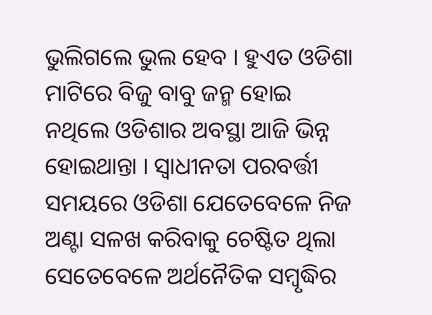ଭୁଲିଗଲେ ଭୁଲ ହେବ । ହୁଏତ ଓଡିଶା ମାଟିରେ ବିଜୁ ବାବୁ ଜନ୍ମ ହୋଇ ନଥିଲେ ଓଡିଶାର ଅବସ୍ଥା ଆଜି ଭିନ୍ନ ହୋଇଥାନ୍ତା । ସ୍ଵାଧୀନତା ପରବର୍ତ୍ତୀ ସମୟରେ ଓଡିଶା ଯେତେବେଳେ ନିଜ ଅଣ୍ଟା ସଳଖ କରିବାକୁ ଚେଷ୍ଟିତ ଥିଲା ସେତେବେଳେ ଅର୍ଥନୈତିକ ସମ୍ବୃଦ୍ଧିର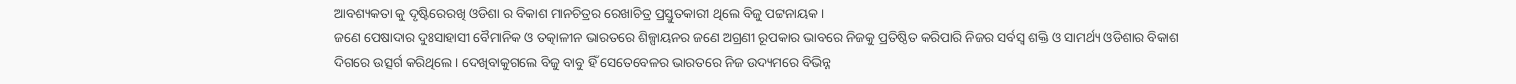ଆବଶ୍ୟକତା କୁ ଦୃଷ୍ଟିରେରଖି ଓଡିଶା ର ବିକାଶ ମାନଚିତ୍ରର ରେଖାଚିତ୍ର ପ୍ରସ୍ତୁତକାରୀ ଥିଲେ ବିଜୁ ପଟ୍ଟନାୟକ ।
ଜଣେ ପେଷାଦାର ଦୁଃସାହାସୀ ବୈମାନିକ ଓ ତତ୍କାଳୀନ ଭାରତରେ ଶିଳ୍ପାୟନର ଜଣେ ଅଗ୍ରଣୀ ରୂପକାର ଭାବରେ ନିଜକୁ ପ୍ରତିଷ୍ଠିତ କରିପାରି ନିଜର ସର୍ବସ୍ଵ ଶକ୍ତି ଓ ସାମର୍ଥ୍ୟ ଓଡିଶାର ବିକାଶ ଦିଗରେ ଉତ୍ସର୍ଗ କରିଥିଲେ । ଦେଖିବାକୁଗଲେ ବିଜୁ ବାବୁ ହିଁ ସେତେବେଳର ଭାରତରେ ନିଜ ଉଦ୍ୟମରେ ବିଭିନ୍ନ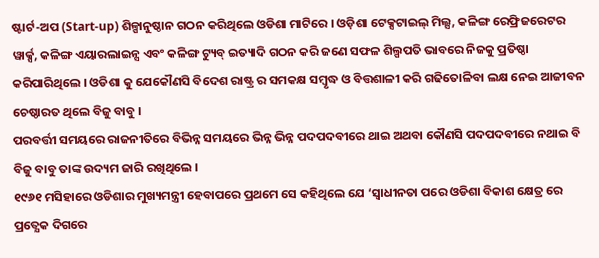ଷ୍ଟାର୍ଟ-ଅପ (Start-up) ଶିଳ୍ପାନୁଷ୍ଠାନ ଗଠନ କରିଥିଲେ ଓଡିଶା ମାଟିରେ । ଓଡ଼ିଶା ଟେକ୍ସଟାଇଲ୍ ମିଲ୍ସ, କଳିଙ୍ଗ ରେଫ୍ରିଜରେଟର ୱାର୍କ୍ସ, କଳିଙ୍ଗ ଏୟାରଲାଇନ୍ସ ଏବଂ କଳିଙ୍ଗ ଟ୍ୟୁବ୍ ଇତ୍ୟାଦି ଗଠନ କରି ଜଣେ ସଫଳ ଶିଲ୍ପପତି ଭାବରେ ନିଜକୁ ପ୍ରତିଷ୍ଠା କରିପାରିଥିଲେ । ଓଡିଶା କୁ ଯେକୌଣସି ବିଦେଶ ରାଷ୍ଟ୍ର ର ସମକକ୍ଷ ସମ୍ବୃଦ୍ଧ ଓ ବିତ୍ତଶାଳୀ କରି ଗଢିତୋଳିବା ଲକ୍ଷ ନେଇ ଆଜୀବନ ଚେଷ୍ଠାରତ ଥିଲେ ବିଜୁ ବାବୁ ।
ପରବର୍ତ୍ତୀ ସମୟରେ ରାଜନୀତିରେ ବିଭିନ୍ନ ସମୟରେ ଭିନ୍ନ ଭିନ୍ନ ପଦପଦବୀରେ ଥାଇ ଅଥବା କୌଣସି ପଦପଦବୀରେ ନଥାଇ ବି ବିଜୁ ବାବୁ ତାଙ୍କ ଉଦ୍ୟମ ଜାରି ରଖିଥିଲେ ।
୧୯୬୧ ମସିହାରେ ଓଡିଶାର ମୁଖ୍ୟମନ୍ତ୍ରୀ ହେବାପରେ ପ୍ରଥମେ ସେ କହିଥିଲେ ଯେ ‘ସ୍ଵାଧୀନତା ପରେ ଓଡିଶା ବିକାଶ କ୍ଷେତ୍ର ରେ ପ୍ରତ୍ଯେକ ଦିଗରେ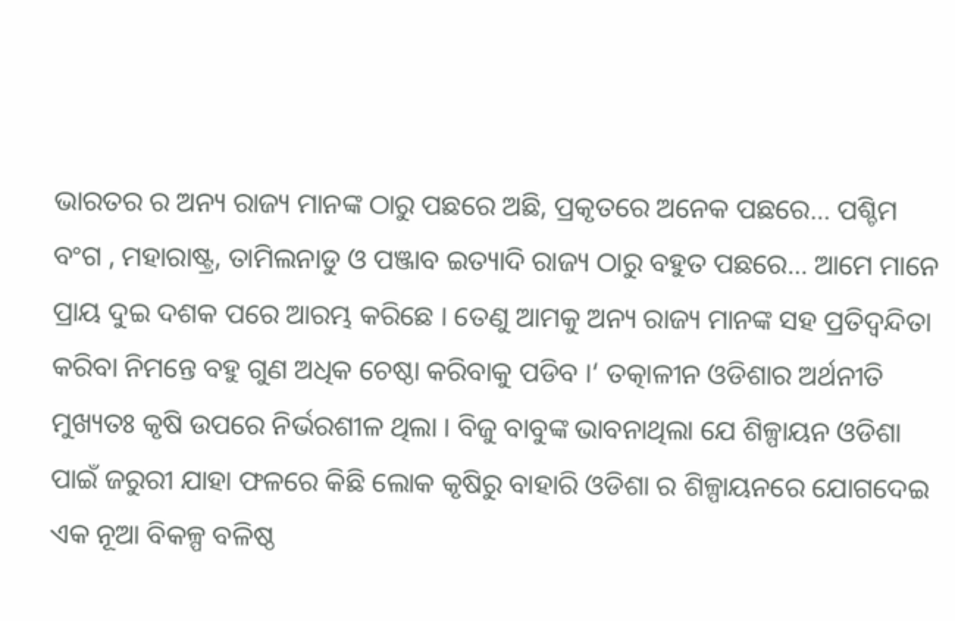ଭାରତର ର ଅନ୍ୟ ରାଜ୍ୟ ମାନଙ୍କ ଠାରୁ ପଛରେ ଅଛି, ପ୍ରକୃତରେ ଅନେକ ପଛରେ… ପଶ୍ଚିମ ବଂଗ , ମହାରାଷ୍ଟ୍ର, ତାମିଲନାଡୁ ଓ ପଞ୍ଜାବ ଇତ୍ୟାଦି ରାଜ୍ୟ ଠାରୁ ବହୁତ ପଛରେ… ଆମେ ମାନେ ପ୍ରାୟ ଦୁଇ ଦଶକ ପରେ ଆରମ୍ଭ କରିଛେ । ତେଣୁ ଆମକୁ ଅନ୍ୟ ରାଜ୍ୟ ମାନଙ୍କ ସହ ପ୍ରତିଦ୍ୱନ୍ଦିତା କରିବା ନିମନ୍ତେ ବହୁ ଗୁଣ ଅଧିକ ଚେଷ୍ଠା କରିବାକୁ ପଡିବ ।‘ ତତ୍କାଳୀନ ଓଡିଶାର ଅର୍ଥନୀତି ମୁଖ୍ୟତଃ କୃଷି ଉପରେ ନିର୍ଭରଶୀଳ ଥିଲା । ବିଜୁ ବାବୁଙ୍କ ଭାବନାଥିଲା ଯେ ଶିଳ୍ପାୟନ ଓଡିଶା ପାଇଁ ଜରୁରୀ ଯାହା ଫଳରେ କିଛି ଲୋକ କୃଷିରୁ ବାହାରି ଓଡିଶା ର ଶିଳ୍ପାୟନରେ ଯୋଗଦେଇ ଏକ ନୂଆ ବିକଳ୍ପ ବଳିଷ୍ଠ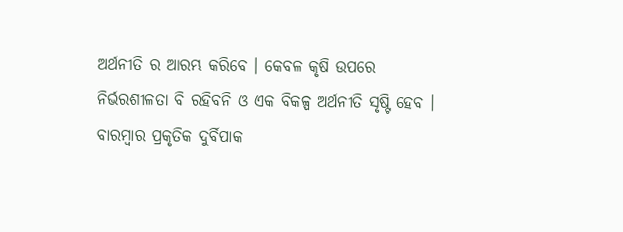ଅର୍ଥନୀତି ର ଆରମ୍ଭ କରିବେ । କେବଳ କୃଷି ଉପରେ ନିର୍ଭରଶୀଳତା ବି ରହିବନି ଓ ଏକ ବିକଳ୍ପ ଅର୍ଥନୀତି ସୃଷ୍ଟି ହେବ । ବାରମ୍ବାର ପ୍ରକୃତିକ ଦୁର୍ବିପାକ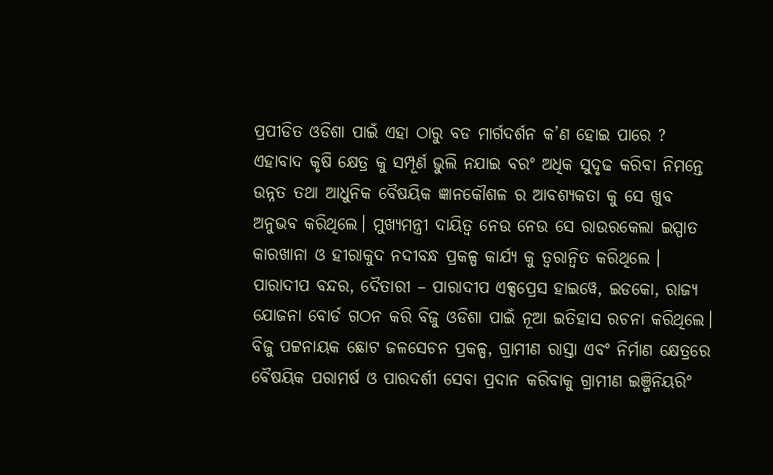ପ୍ରପୀଡିତ ଓଡିଶା ପାଇଁ ଏହା ଠାରୁ ବଡ ମାର୍ଗଦର୍ଶନ କ’ଣ ହୋଇ ପାରେ ? ଏହାବାଦ କୃଷି କ୍ଷେତ୍ର କୁ ସମ୍ପୂର୍ଣ ଭୁଲି ନଯାଇ ବରଂ ଅଧିକ ସୁଦୃଢ କରିବା ନିମନ୍ତେ ଉନ୍ନତ ତଥା ଆଧୁନିକ ବୈଷୟିକ ଜ୍ଞାନକୌଶଳ ର ଆବଶ୍ୟକତା କୁ ସେ ଖୁବ ଅନୁଭବ କରିଥିଲେ। ମୁଖ୍ୟମନ୍ତ୍ରୀ ଦାୟିତ୍ଵ ନେଉ ନେଉ ସେ ରାଉରକେଲା ଇସ୍ପାତ କାରଖାନା ଓ ହୀରାକୁଦ ନଦୀବନ୍ଧ ପ୍ରକଳ୍ପ କାର୍ଯ୍ୟ କୁ ତ୍ୱରାନ୍ୱିତ କରିଥିଲେ । ପାରାଦୀପ ବନ୍ଦର, ଦୈତାରୀ – ପାରାଦୀପ ଏକ୍ସପ୍ରେସ ହାଇୱେ, ଇଡକୋ, ରାଜ୍ୟ ଯୋଜନା ବୋର୍ଡ ଗଠନ କରି ବିଜୁ ଓଡିଶା ପାଇଁ ନୂଆ ଇତିହାସ ରଚନା କରିଥିଲେ।
ବିଜୁ ପଟ୍ଟନାୟକ ଛୋଟ ଜଳସେଚନ ପ୍ରକଳ୍ପ, ଗ୍ରାମୀଣ ରାସ୍ତା ଏବଂ ନିର୍ମାଣ କ୍ଷେତ୍ରରେ ବୈଷୟିକ ପରାମର୍ଷ ଓ ପାରଦର୍ଶୀ ସେବା ପ୍ରଦାନ କରିବାକୁ ଗ୍ରାମୀଣ ଇଞ୍ଜିନିୟରିଂ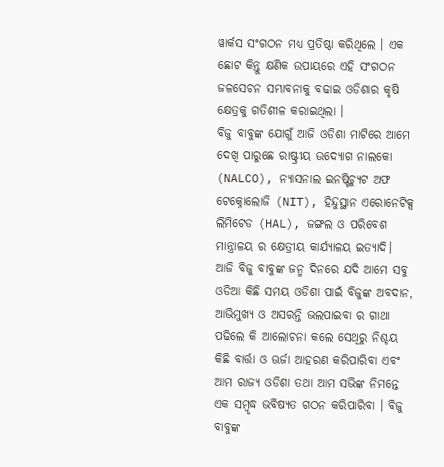ୱାର୍କସ ସଂଗଠନ ମଧ୍ୟ ପ୍ରତିଷ୍ଠା କରିଥିଲେ । ଏକ ଛୋଟ କିନ୍ତୁ କ୍ଷଣିକ ଉପାୟରେ ଏହି ସଂଗଠନ ଜଳସେଚନ ସମ୍ଭାବନାକୁ ବଢାଇ ଓଡିଶାର କୃଷି କ୍ଷେତ୍ରକୁ ଗତିଶୀଳ କରାଇଥିଲା ।
ବିଜୁ ବାବୁଙ୍କ ଯୋଗୁଁ ଆଜି ଓଡିଶା ମାଟିରେ ଆମେ ଦେଖି ପାରୁଛେ ରାଷ୍ଟ୍ରୀୟ ଉଦ୍ୟୋଗ ନାଲକୋ (NALCO), ନ୍ୟାସନାଲ ଇନଷ୍ଟିଚ୍ୟୁଟ ଅଫ ଟେକ୍ନୋଲୋଜି (NIT), ହିନ୍ଦୁସ୍ଥାନ ଏରୋନେଟିକ୍ସ ଲିମିଟେଡ (HAL), ଜଙ୍ଗଲ ଓ ପରିବେଶ ମାନ୍ତ୍ରାଳୟ ର କ୍ଷେତ୍ରୀୟ କାର୍ଯ୍ୟାଳୟ ଇତ୍ୟାଦି।
ଆଜି ବିଜୁ ବାବୁଙ୍କ ଜନ୍ମ ଦିନରେ ଯଦି ଆମେ ସବୁ ଓଡିଆ କିଛି ସମୟ ଓଡିଶା ପାଇଁ ବିଜୁଙ୍କ ଅବଦାନ, ଆଭିମୁଖ୍ୟ ଓ ଅସରନ୍ତି ଭଲପାଇବା ର ଗାଥା ପଢିଲେ କି ଆଲୋଚନା କଲେ ସେଥିରୁ ନିଶ୍ଚୟ କିଛି ବାର୍ତ୍ତା ଓ ଊର୍ଜା ଆହରଣ କରିପାରିବା ଏବଂ ଆମ ରାଜ୍ୟ ଓଡିଶା ତଥା ଆମ ସଭିଙ୍କ ନିମନ୍ତେ ଏକ ସମ୍ବୃଦ୍ଧ ଭବିଷ୍ୟତ ଗଠନ କରିପାରିବା । ବିଜୁ ବାବୁଙ୍କ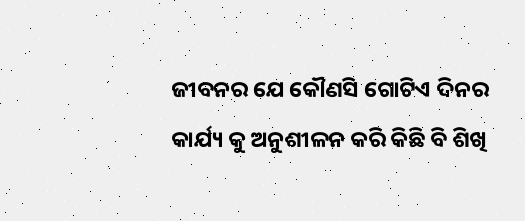ଜୀବନର ଯେ କୌଣସି ଗୋଟିଏ ଦିନର କାର୍ଯ୍ୟ କୁ ଅନୁଶୀଳନ କରି କିଛି ବି ଶିଖି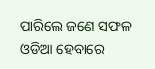ପାରିଲେ ଜଣେ ସଫଳ ଓଡିଆ ହେବାରେ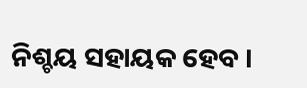ନିଶ୍ଚୟ ସହାୟକ ହେବ ।